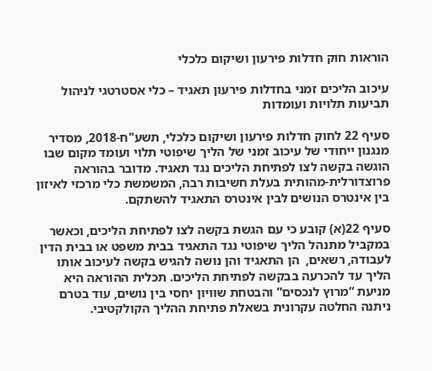הוראות חוק חדלות פירעון ושיקום כלכלי

עיכוב הליכים זמני בחדלות פירעון תאגיד – כלי אסטרטגי לניהול תביעות תלויות ועומדות

סעיף 22 לחוק חדלות פירעון ושיקום כלכלי, תשע"ח-2018, מסדיר מנגנון ייחודי של עיכוב זמני של הליך שיפוטי תלוי ועומד מקום שבו הוגשה בקשה לצו לפתיחת הליכים נגד תאגיד. מדובר בהוראה פרוצדורלית-מהותית בעלת חשיבות רבה, המשמשת כלי מרכזי לאיזון בין אינטרס הנושים לבין אינטרס התאגיד להשתקם.

סעיף 22(א) קובע כי עם הגשת בקשה לצו לפתיחת הליכים, וכאשר במקביל מתנהל הליך שיפוטי נגד התאגיד בבית משפט או בבית הדין לעבודה, רשאים,  הן התאגיד והן נושה להגיש בקשה לעיכוב אותו הליך עד להכרעה בבקשה לפתיחת הליכים. תכלית ההוראה היא מניעת “מרוץ לנכסים” והבטחת שוויון יחסי בין נושים, עוד בטרם ניתנה החלטה עקרונית בשאלת פתיחת ההליך הקולקטיבי.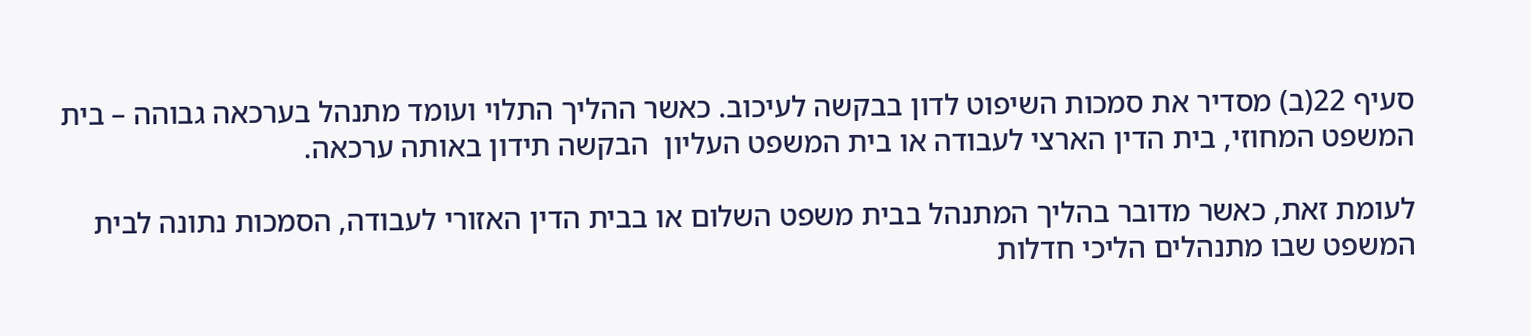סעיף 22(ב) מסדיר את סמכות השיפוט לדון בבקשה לעיכוב. כאשר ההליך התלוי ועומד מתנהל בערכאה גבוהה – בית המשפט המחוזי, בית הדין הארצי לעבודה או בית המשפט העליון  הבקשה תידון באותה ערכאה.

לעומת זאת, כאשר מדובר בהליך המתנהל בבית משפט השלום או בבית הדין האזורי לעבודה, הסמכות נתונה לבית המשפט שבו מתנהלים הליכי חדלות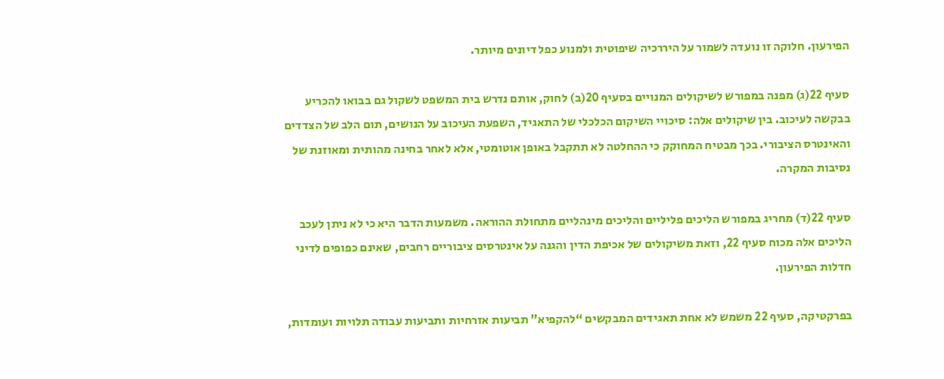הפירעון. חלוקה זו נועדה לשמור על היררכיה שיפוטית ולמנוע כפל דיונים מיותר.

סעיף 22(ג) מפנה במפורש לשיקולים המנויים בסעיף 20(ב) לחוק, אותם נדרש בית המשפט לשקול גם בבואו להכריע בבקשה לעיכוב. בין שיקולים אלה: סיכויי השיקום הכלכלי של התאגיד, השפעת העיכוב על הנושים, תום הלב של הצדדים והאינטרס הציבורי. בכך מבטיח המחוקק כי ההחלטה לא תתקבל באופן אוטומטי, אלא לאחר בחינה מהותית ומאוזנת של נסיבות המקרה.

סעיף 22(ד) מחריג במפורש הליכים פליליים והליכים מינהליים מתחולת ההוראה. משמעות הדבר היא כי לא ניתן לעכב הליכים אלה מכוח סעיף 22, וזאת משיקולים של אכיפת הדין והגנה על אינטרסים ציבוריים רחבים, שאינם כפופים לדיני חדלות הפירעון.

בפרקטיקה, סעיף 22 משמש לא אחת תאגידים המבקשים “להקפיא” תביעות אזרחיות ותביעות עבודה תלויות ועומדות,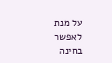על מנת לאפשר בחינה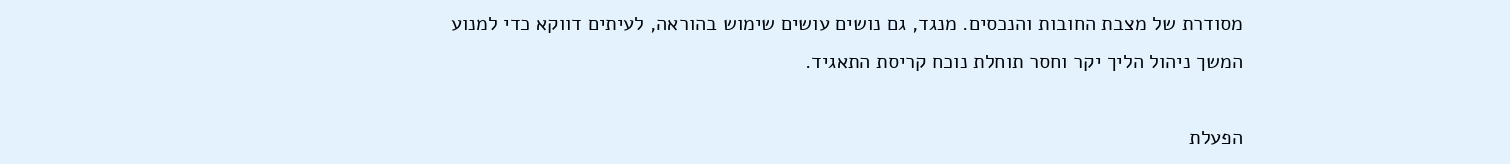מסודרת של מצבת החובות והנכסים. מנגד, גם נושים עושים שימוש בהוראה, לעיתים דווקא כדי למנוע המשך ניהול הליך יקר וחסר תוחלת נוכח קריסת התאגיד.

הפעלת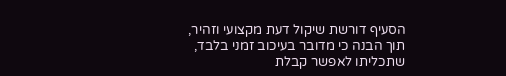הסעיף דורשת שיקול דעת מקצועי וזהיר, תוך הבנה כי מדובר בעיכוב זמני בלבד, שתכליתו לאפשר קבלת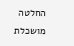החלטה מושכלת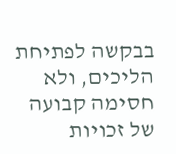בבקשה לפתיחת הליכים, ולא חסימה קבועה של זכויות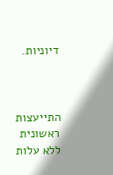דיוניות.



התייעצות ראשונית ללא עלות